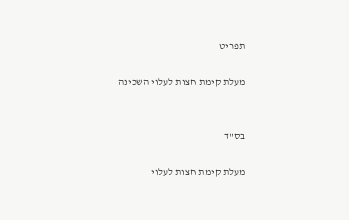תפריט

מעלת קימת חצות לעלוי השכינה


בס"ד

מעלת קימת חצות לעלוי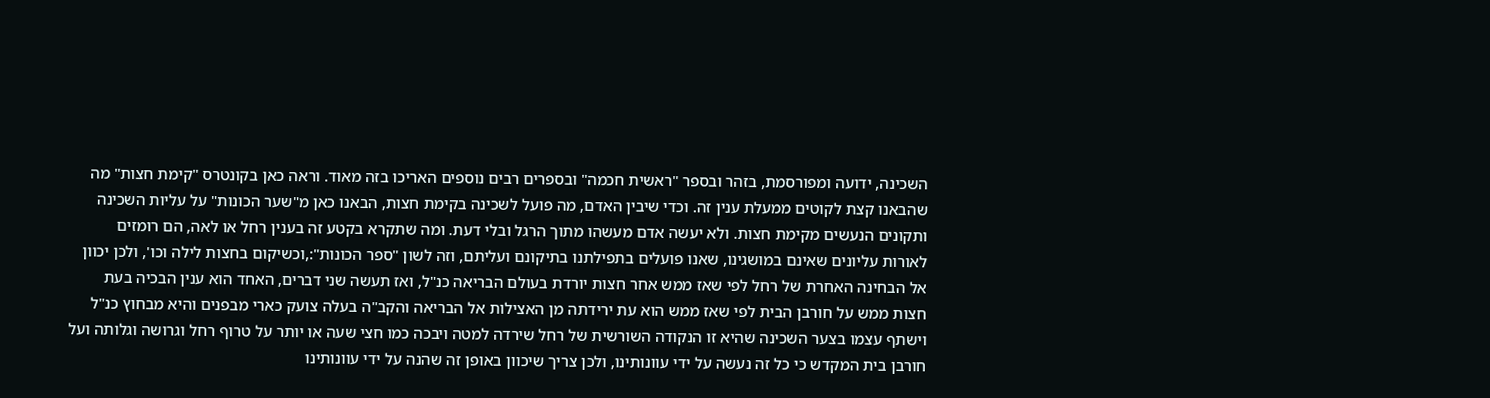השכינה, ידועה ומפורסמת, בזהר ובספר "ראשית חכמה" ובספרים רבים נוספים האריכו בזה מאוד. וראה כאן בקונטרס "קימת חצות" מה שהבאנו קצת לקוטים ממעלת ענין זה. וכדי שיבין האדם, מה פועל לשכינה בקימת חצות, הבאנו כאן מ"שער הכונות" על עליות השכינה ותקונים הנעשים מקימת חצות. ולא יעשה אדם מעשהו מתוך הרגל ובלי דעת. ומה שתקרא בקטע זה בענין רחל או לאה, הם רומזים לאורות עליונים שאינם במושגינו, שאנו פועלים בתפילתנו בתיקונם ועליתם, וזה לשון "ספר הכונות":,וכשיקום בחצות לילה וכו', ולכן יכוון אל הבחינה האחרת של רחל לפי שאז ממש אחר חצות יורדת בעולם הבריאה כנ"ל, ואז תעשה שני דברים, האחד הוא ענין הבכיה בעת חצות ממש על חורבן הבית לפי שאז ממש הוא עת ירידתה מן האצילות אל הבריאה והקב"ה בעלה צועק כארי מבפנים והיא מבחוץ כנ"ל וישתף עצמו בצער השכינה שהיא זו הנקודה השורשית של רחל שירדה למטה ויבכה כמו חצי שעה או יותר על טרוף רחל וגרושה וגלותה ועל חורבן בית המקדש כי כל זה נעשה על ידי עוונותינו, ולכן צריך שיכוון באופן זה שהנה על ידי עוונותינו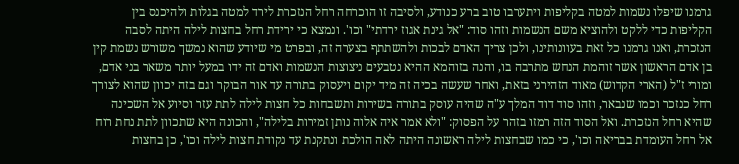גרמנו שיפלו נשמות למטה בקליפות ויתערבו טוב ברע כנודע, ולסיבה זו הוכרחה רחל הנזכרת לירד למטה בגלות ולהיכנס בין הקליפות כדי ללקט ולהוציא משם הנשמות וזהו סוד: "אל גינת אגוז ירדתי" וכו'. ונמצא כי ירידת רחל בחצות לילה היתה לסבה הנזכרת, ואנו גרמנו כל זאת בעוונותינו, ולכן צריך האדם לבכות ולהשתתף בצערה זה, ובפרט מי שיודע שהוא נמשך משורש נשמת קין בן אדם הראשון אשר זוהמת הנחש מתרבה בו, והנה בזוהמא ההיא נטבעים ניצוצות הנשמות ואדם זה ידו במעל יותר משאר בני אדם, ומורי ז"ל (הארי הקדוש) מאוד הזהירני בזאת, ואחר שעשה בכיה זה מיד יקום ויעסוק בתורה עד אור הבוקר וגם בזה יכוון שהוא לצורך רחל כנזכר וכמו שנבאר, וזהו סוד דוד המלך ע"ה שהיה עוסק בתורה בשירות ותשבחות כל חצות לילה לתת עזר וסיוע אל השכינה שהיא רחל הנזכרת. ואל הסוד הזה רמזו בזהר על הפסוק: "ולא אמר איה אלוה נותן זמירות בלילה", והכונה היא שתכוון לתת נחת רוח אל רחל העומדת בבריאה וכו', כי כמו שבחצות לילה ראשונה היתה לאה הולכת ונתקנת עד נקודת חצות לילה וכו', כן בחצות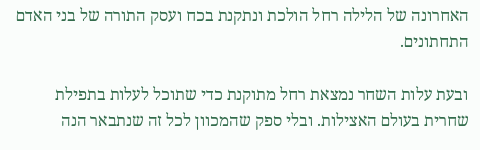האחרונה של הלילה רחל הולכת ונתקנת בכח ועסק התורה של בני האדם התחתונים.

ובעת עלות השחר נמצאת רחל מתוקנת כדי שתוכל לעלות בתפילת שחרית בעולם האצילות. ובלי ספק שהמכוון לכל זה שנתבאר הנה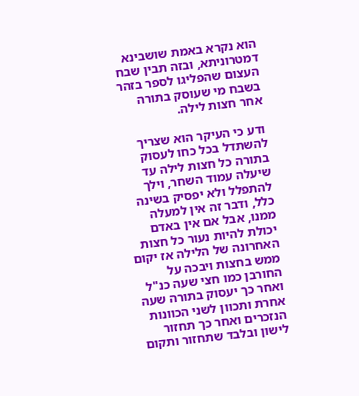הוא נקרא באמת שושבינא דמטרוניתא, ובזה תבין שבח העצום שהפליגו לספר בזהר בשבח מי שעוסק בתורה אחר חצות לילה.

ודע כי העיקר הוא שצריך להשתדל בכל כחו לעסוק בתורה כל חצות לילה עד שיעלה עמוד השחר, וילך להתפלל ולא יפסיק בשינה כלל, ודבר זה אין למעלה ממנו, אבל אם אין באדם יכולת להיות נעור כל חצות האחרונה של הלילה אז יקום ממש בחצות ויבכה על החורבן כמו חצי שעה כנ"ל ואחר כך יעסוק בתורה שעה אחרת ותכוון לשני הכוונות הנזכרים ואחר כך תחזור לישון ובלבד שתחזור ותקום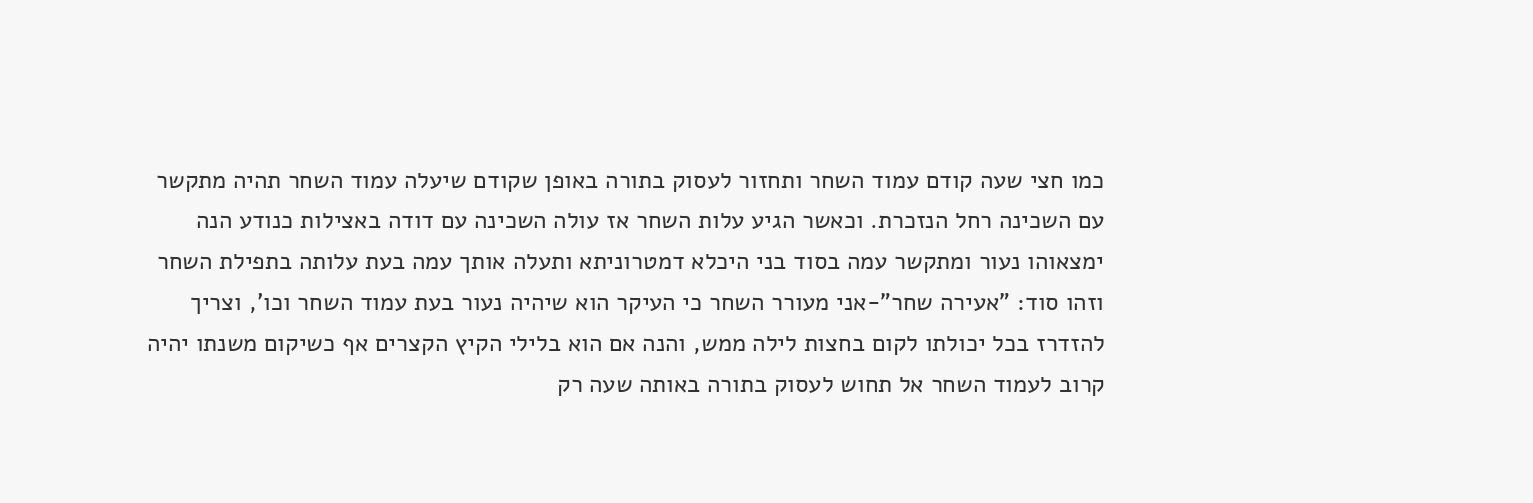כמו חצי שעה קודם עמוד השחר ותחזור לעסוק בתורה באופן שקודם שיעלה עמוד השחר תהיה מתקשר עם השכינה רחל הנזכרת. וכאשר הגיע עלות השחר אז עולה השכינה עם דודה באצילות כנודע הנה ימצאוהו נעור ומתקשר עמה בסוד בני היכלא דמטרוניתא ותעלה אותך עמה בעת עלותה בתפילת השחר וזהו סוד: "אעירה שחר"-אני מעורר השחר כי העיקר הוא שיהיה נעור בעת עמוד השחר וכו', וצריך להזדרז בכל יכולתו לקום בחצות לילה ממש, והנה אם הוא בלילי הקיץ הקצרים אף כשיקום משנתו יהיה קרוב לעמוד השחר אל תחוש לעסוק בתורה באותה שעה רק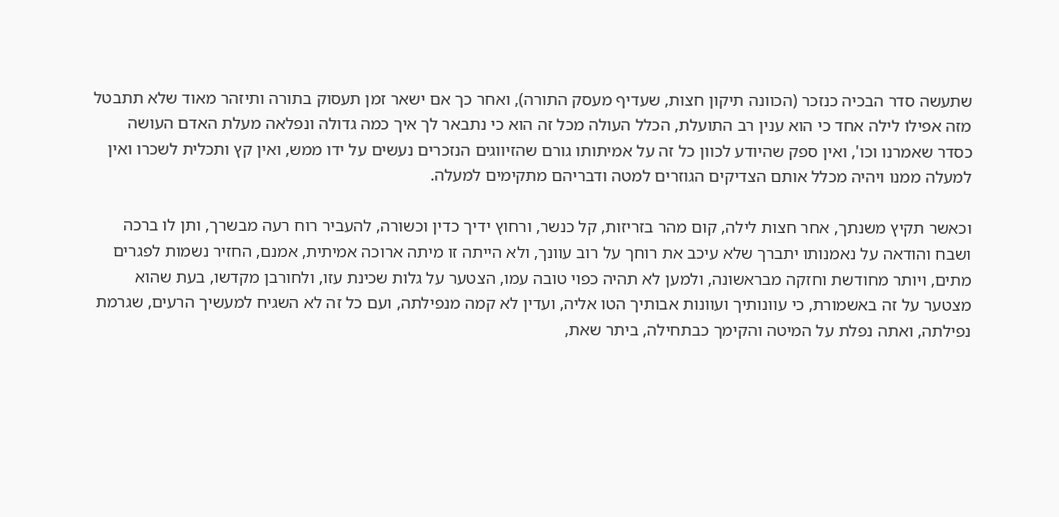שתעשה סדר הבכיה כנזכר (הכוונה תיקון חצות, שעדיף מעסק התורה), ואחר כך אם ישאר זמן תעסוק בתורה ותיזהר מאוד שלא תתבטל מזה אפילו לילה אחד כי הוא ענין רב התועלת, הכלל העולה מכל זה הוא כי נתבאר לך איך כמה גדולה ונפלאה מעלת האדם העושה כסדר שאמרנו וכו', ואין ספק שהיודע לכוון כל זה על אמיתותו גורם שהזיווגים הנזכרים נעשים על ידו ממש, ואין קץ ותכלית לשכרו ואין למעלה ממנו ויהיה מכלל אותם הצדיקים הגוזרים למטה ודבריהם מתקימים למעלה.

וכאשר תקיץ משנתך, אחר חצות לילה, קום מהר בזריזות, קל כנשר, ורחוץ ידיך כדין וכשורה, להעביר רוח רעה מבשרך, ותן לו ברכה ושבח והודאה על נאמנותו יתברך שלא עיכב את רוחך על רוב עוונך, ולא הייתה זו מיתה ארוכה אמיתית, אמנם, החזיר נשמות לפגרים מתים, ויותר מחודשת וחזקה מבראשונה, ולמען לא תהיה כפוי טובה עמו, הצטער על גלות שכינת עזו, ולחורבן מקדשו, בעת שהוא מצטער על זה באשמורת, כי עוונותיך ועוונות אבותיך הטו אליה, ועדין לא קמה מנפילתה, ועם כל זה לא השגיח למעשיך הרעים, שגרמת נפילתה, ואתה נפלת על המיטה והקימך כבתחילה, ביתר שאת,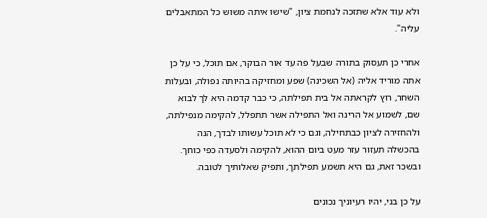ולא עוד אלא שתזכה לנחמת ציון, "שישו איתה משוש כל המתאבלים עליה".

אחרי כן תעסוק בתורה שבעל פה עד אור הבוקר, אם תוכל, כי על כן אתה מוריד אליה (אל השכינה) שפע ומחזיקה בהיותה נפולה, ובעלות השחר, רוץ לקראתה אל בית תפילתה, כי כבר קדמה היא לך לבוא שם, לשמוע אל הרינה ואל התפילה אשר תתפלל, להקימה מנפילתה, ולהחזירה לציון כבתחילה, וגם כי לא תוכל עשותו לבדך, הנה בהכשלה תעזור עזר מעט ביום ההוא, להקימה ולסעדה כפי כוחך. ובשכר זאת, גם היא תשמע תפילתך, ותפיק שאלותיך לטובה.

על כן בני, יהיו רעיוניך נכונים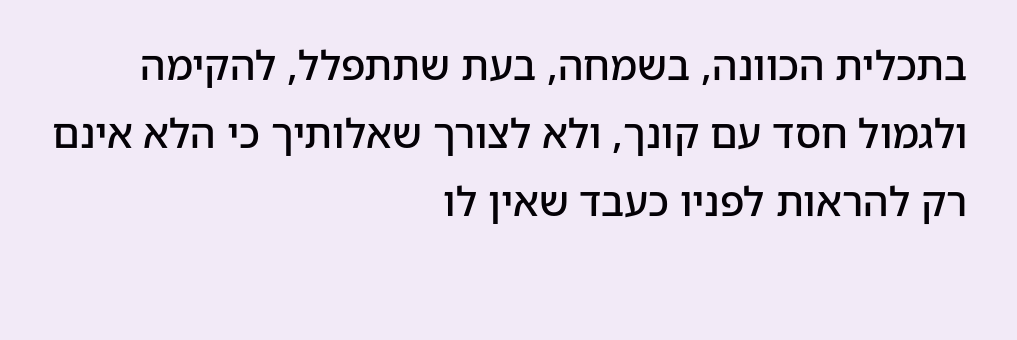בתכלית הכוונה, בשמחה, בעת שתתפלל, להקימה ולגמול חסד עם קונך, ולא לצורך שאלותיך כי הלא אינם רק להראות לפניו כעבד שאין לו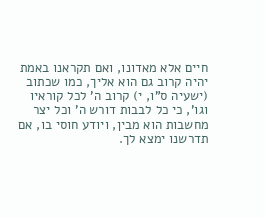חיים אלא מאדונו, ואם תקראנו באמת יהיה קרוב גם הוא אליך, כמו שכתוב (ישעיה ס"ו, י) קרוב ה' לכל קוראיו וגו', כי כל לבבות דורש ה' וכל יצר מחשבות הוא מבין, ויודע חוסי בו, אם תדרשנו ימצא לך.